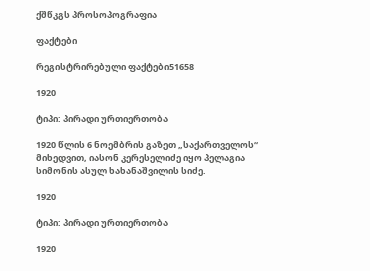ქშწკგს პროსოპოგრაფია

ფაქტები

რეგისტრირებული ფაქტები51658

1920

ტიპი: პირადი ურთიერთობა

1920 წლის 6 ნოემბრის გაზეთ „საქართველოს“ მიხედვით, იასონ კერესელიძე იყო პელაგია სიმონის ასულ ხახანაშვილის სიძე.

1920

ტიპი: პირადი ურთიერთობა

1920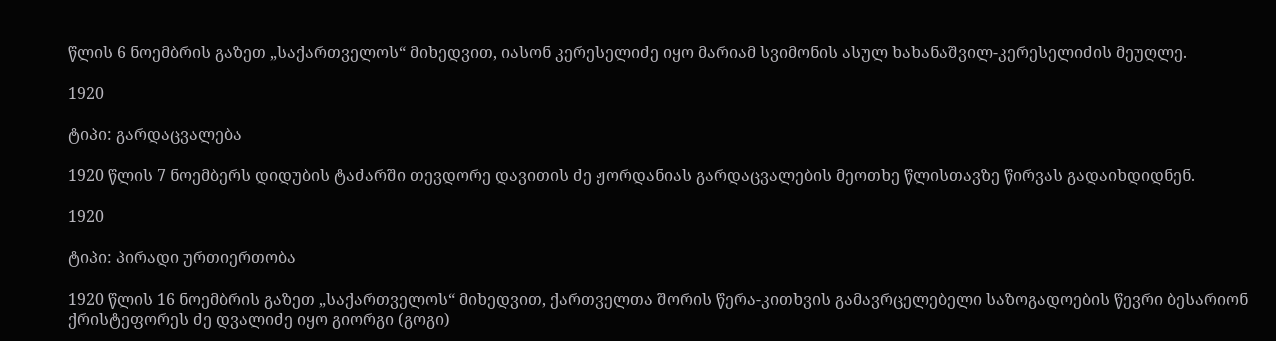წლის 6 ნოემბრის გაზეთ „საქართველოს“ მიხედვით, იასონ კერესელიძე იყო მარიამ სვიმონის ასულ ხახანაშვილ-კერესელიძის მეუღლე.

1920

ტიპი: გარდაცვალება

1920 წლის 7 ნოემბერს დიდუბის ტაძარში თევდორე დავითის ძე ჟორდანიას გარდაცვალების მეოთხე წლისთავზე წირვას გადაიხდიდნენ.

1920

ტიპი: პირადი ურთიერთობა

1920 წლის 16 ნოემბრის გაზეთ „საქართველოს“ მიხედვით, ქართველთა შორის წერა-კითხვის გამავრცელებელი საზოგადოების წევრი ბესარიონ ქრისტეფორეს ძე დვალიძე იყო გიორგი (გოგი)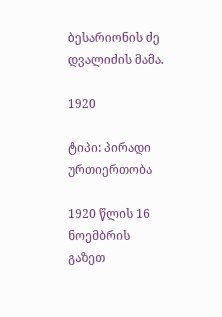ბესარიონის ძე დვალიძის მამა.

1920

ტიპი: პირადი ურთიერთობა

1920 წლის 16 ნოემბრის გაზეთ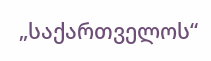„საქართველოს“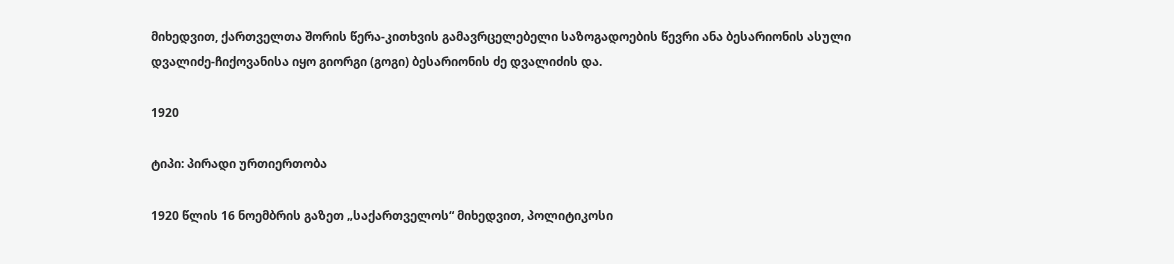მიხედვით, ქართველთა შორის წერა-კითხვის გამავრცელებელი საზოგადოების წევრი ანა ბესარიონის ასული დვალიძე-ჩიქოვანისა იყო გიორგი (გოგი) ბესარიონის ძე დვალიძის და.

1920

ტიპი: პირადი ურთიერთობა

1920 წლის 16 ნოემბრის გაზეთ „საქართველოს“ მიხედვით, პოლიტიკოსი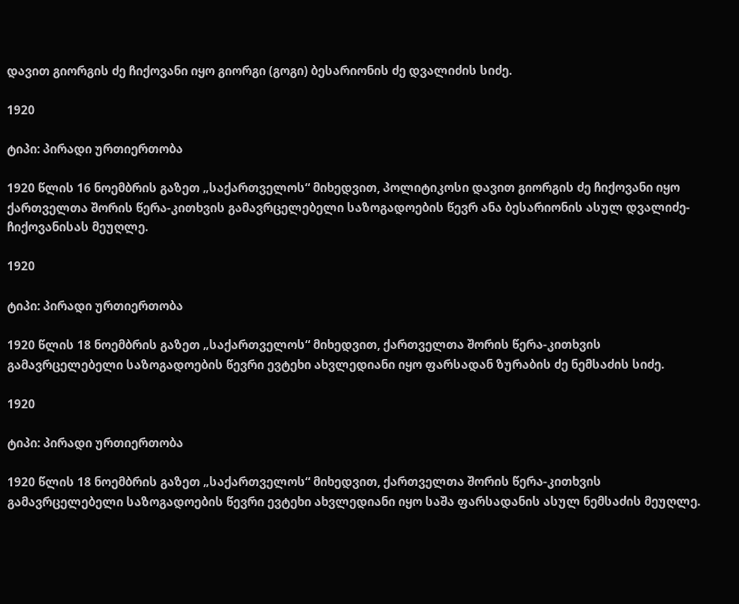დავით გიორგის ძე ჩიქოვანი იყო გიორგი (გოგი) ბესარიონის ძე დვალიძის სიძე.

1920

ტიპი: პირადი ურთიერთობა

1920 წლის 16 ნოემბრის გაზეთ „საქართველოს“ მიხედვით, პოლიტიკოსი დავით გიორგის ძე ჩიქოვანი იყო ქართველთა შორის წერა-კითხვის გამავრცელებელი საზოგადოების წევრ ანა ბესარიონის ასულ დვალიძე-ჩიქოვანისას მეუღლე.

1920

ტიპი: პირადი ურთიერთობა

1920 წლის 18 ნოემბრის გაზეთ „საქართველოს“ მიხედვით, ქართველთა შორის წერა-კითხვის გამავრცელებელი საზოგადოების წევრი ევტეხი ახვლედიანი იყო ფარსადან ზურაბის ძე ნემსაძის სიძე.

1920

ტიპი: პირადი ურთიერთობა

1920 წლის 18 ნოემბრის გაზეთ „საქართველოს“ მიხედვით, ქართველთა შორის წერა-კითხვის გამავრცელებელი საზოგადოების წევრი ევტეხი ახვლედიანი იყო საშა ფარსადანის ასულ ნემსაძის მეუღლე.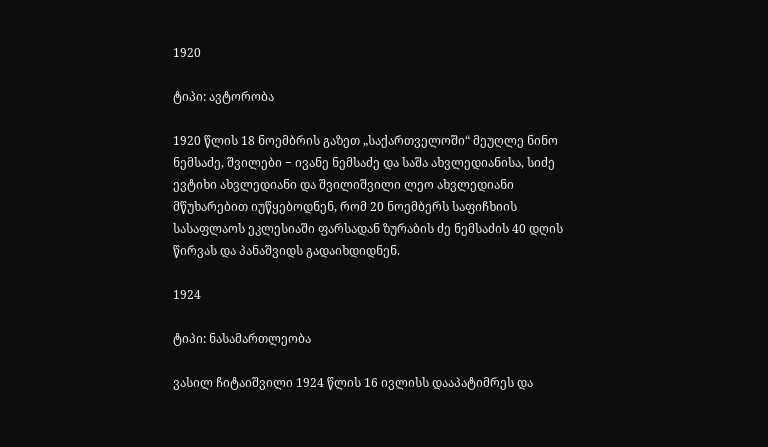1920

ტიპი: ავტორობა

1920 წლის 18 ნოემბრის გაზეთ „საქართველოში“ მეუღლე ნინო ნემსაძე, შვილები − ივანე ნემსაძე და საშა ახვლედიანისა, სიძე ევტიხი ახვლედიანი და შვილიშვილი ლეო ახვლედიანი მწუხარებით იუწყებოდნენ, რომ 20 ნოემბერს საფიჩხიის სასაფლაოს ეკლესიაში ფარსადან ზურაბის ძე ნემსაძის 40 დღის წირვას და პანაშვიდს გადაიხდიდნენ.

1924

ტიპი: ნასამართლეობა

ვასილ ჩიტაიშვილი 1924 წლის 16 ივლისს დააპატიმრეს და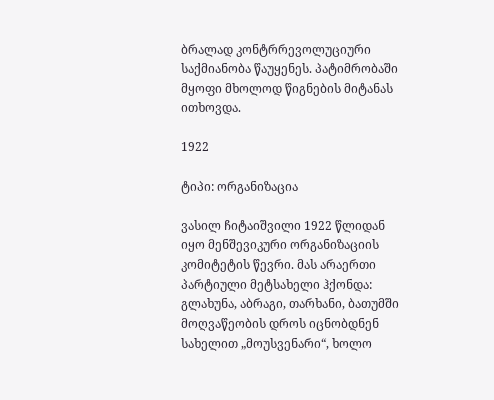ბრალად კონტრრევოლუციური საქმიანობა წაუყენეს. პატიმრობაში მყოფი მხოლოდ წიგნების მიტანას ითხოვდა.

1922

ტიპი: ორგანიზაცია

ვასილ ჩიტაიშვილი 1922 წლიდან იყო მენშევიკური ორგანიზაციის კომიტეტის წევრი. მას არაერთი პარტიული მეტსახელი ჰქონდა: გლახუნა, აბრაგი, თარხანი, ბათუმში მოღვაწეობის დროს იცნობდნენ სახელით „მოუსვენარი“, ხოლო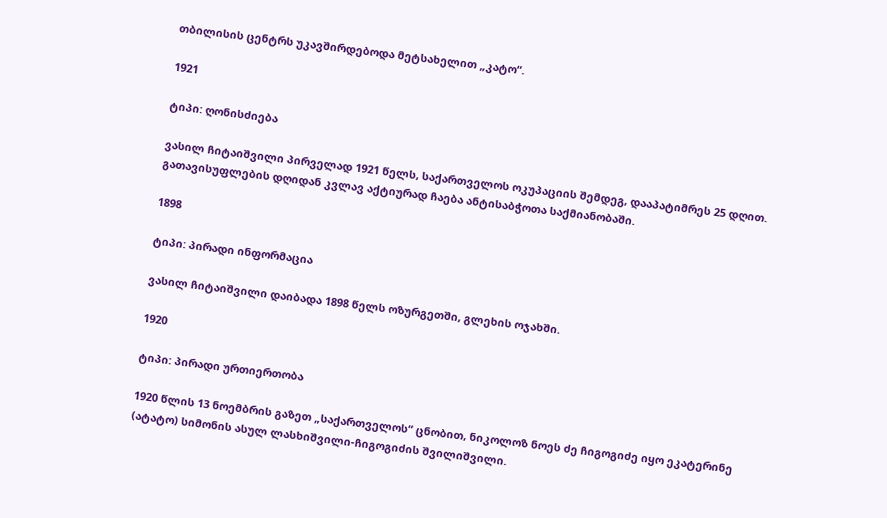თბილისის ცენტრს უკავშირდებოდა მეტსახელით „კატო“.

1921

ტიპი: ღონისძიება

ვასილ ჩიტაიშვილი პირველად 1921 წელს, საქართველოს ოკუპაციის შემდეგ, დააპატიმრეს 25 დღით. გათავისუფლების დღიდან კვლავ აქტიურად ჩაება ანტისაბჭოთა საქმიანობაში.

1898

ტიპი: პირადი ინფორმაცია

ვასილ ჩიტაიშვილი დაიბადა 1898 წელს ოზურგეთში, გლეხის ოჯახში.

1920

ტიპი: პირადი ურთიერთობა

1920 წლის 13 ნოემბრის გაზეთ „საქართველოს“ ცნობით, ნიკოლოზ ნოეს ძე ჩიგოგიძე იყო ეკატერინე (ატატო) სიმონის ასულ ლასხიშვილი-ჩიგოგიძის შვილიშვილი.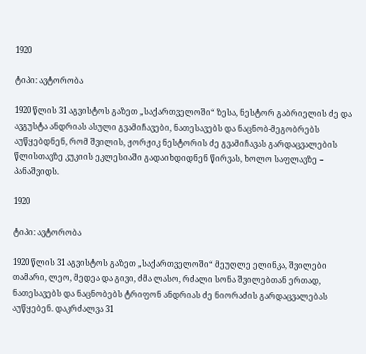1920

ტიპი: ავტორობა

1920 წლის 31 აგვისტოს გაზეთ „საქართველოში“ ზესა, ნესტორ გაბრიელის ძე და ავგუსტა ანდრიას ასული გვამიჩავები, ნათესავებს და ნაცნობ-მეგობრებს აუწყებდნენ, რომ შვილის, ჟორჟიკ ნესტორის ძე გვამიჩავას გარდაცვალების წლისთავზე კუკიის ეკლესიაში გადაიხდიდნენ წირვას, ხოლო საფლავზე − პანაშვიდს.

1920

ტიპი: ავტორობა

1920 წლის 31 აგვისტოს გაზეთ „საქართველოში“ მეუღლე ელინკა, შვილები თამარი, ლეო, მედეა და გივი, ძმა ლასო, რძალი სონა შვილებთან ერთად, ნათესავებს და ნაცნობებს ტრიფონ ანდრიას ძე ნიორაძის გარდაცვალებას აუწყებენ. დაკრძალვა 31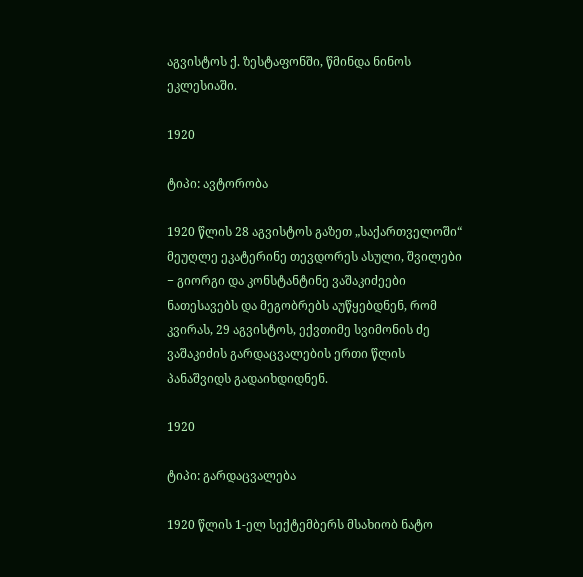აგვისტოს ქ. ზესტაფონში, წმინდა ნინოს ეკლესიაში.

1920

ტიპი: ავტორობა

1920 წლის 28 აგვისტოს გაზეთ „საქართველოში“ მეუღლე ეკატერინე თევდორეს ასული, შვილები − გიორგი და კონსტანტინე ვაშაკიძეები ნათესავებს და მეგობრებს აუწყებდნენ, რომ კვირას, 29 აგვისტოს, ექვთიმე სვიმონის ძე ვაშაკიძის გარდაცვალების ერთი წლის პანაშვიდს გადაიხდიდნენ.

1920

ტიპი: გარდაცვალება

1920 წლის 1-ელ სექტემბერს მსახიობ ნატო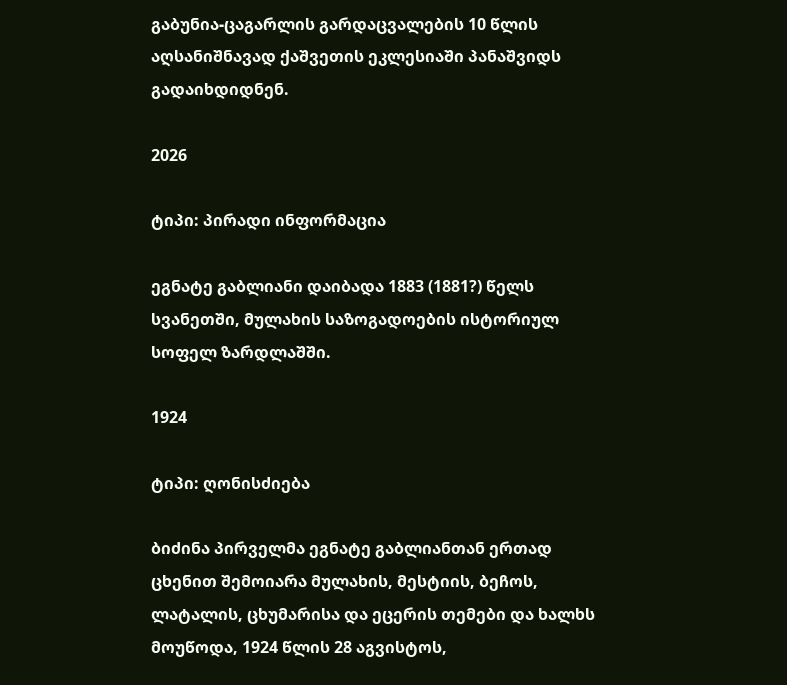გაბუნია-ცაგარლის გარდაცვალების 10 წლის აღსანიშნავად ქაშვეთის ეკლესიაში პანაშვიდს გადაიხდიდნენ.

2026

ტიპი: პირადი ინფორმაცია

ეგნატე გაბლიანი დაიბადა 1883 (1881?) წელს სვანეთში, მულახის საზოგადოების ისტორიულ სოფელ ზარდლაშში.

1924

ტიპი: ღონისძიება

ბიძინა პირველმა ეგნატე გაბლიანთან ერთად ცხენით შემოიარა მულახის, მესტიის, ბეჩოს, ლატალის, ცხუმარისა და ეცერის თემები და ხალხს მოუწოდა, 1924 წლის 28 აგვისტოს,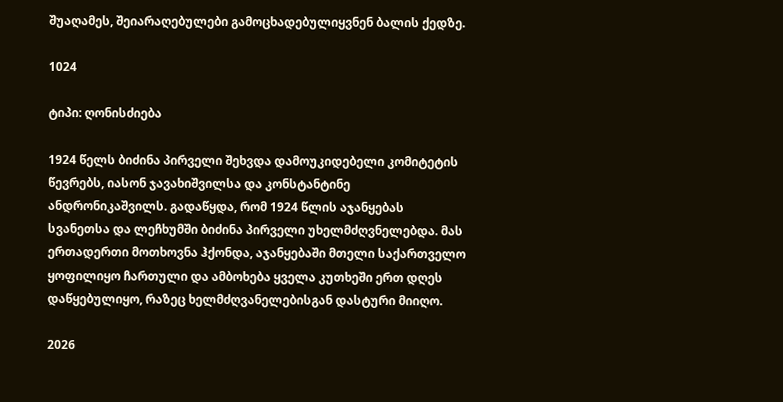შუაღამეს, შეიარაღებულები გამოცხადებულიყვნენ ბალის ქედზე.

1024

ტიპი: ღონისძიება

1924 წელს ბიძინა პირველი შეხვდა დამოუკიდებელი კომიტეტის წევრებს, იასონ ჯავახიშვილსა და კონსტანტინე ანდრონიკაშვილს. გადაწყდა, რომ 1924 წლის აჯანყებას სვანეთსა და ლეჩხუმში ბიძინა პირველი უხელმძღვნელებდა. მას ერთადერთი მოთხოვნა ჰქონდა, აჯანყებაში მთელი საქართველო ყოფილიყო ჩართული და ამბოხება ყველა კუთხეში ერთ დღეს დაწყებულიყო, რაზეც ხელმძღვანელებისგან დასტური მიიღო.

2026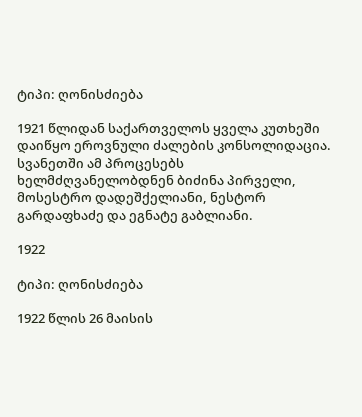ტიპი: ღონისძიება

1921 წლიდან საქართველოს ყველა კუთხეში დაიწყო ეროვნული ძალების კონსოლიდაცია. სვანეთში ამ პროცესებს ხელმძღვანელობდნენ ბიძინა პირველი, მოსესტრო დადეშქელიანი, ნესტორ გარდაფხაძე და ეგნატე გაბლიანი.

1922

ტიპი: ღონისძიება

1922 წლის 26 მაისის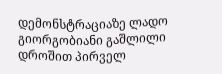დემონსტრაციაზე ლადო გიორგობიანი გაშლილი დროშით პირველ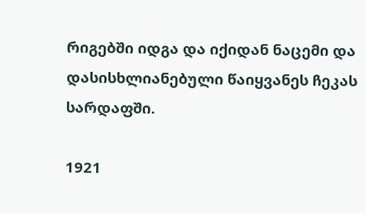რიგებში იდგა და იქიდან ნაცემი და დასისხლიანებული წაიყვანეს ჩეკას სარდაფში.

1921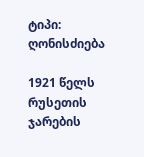ტიპი: ღონისძიება

1921 წელს რუსეთის ჯარების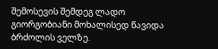შემოსევის შემდეგ ლადო გიორგობიანი მოხალისედ წავიდა ბრძოლის ველზე.